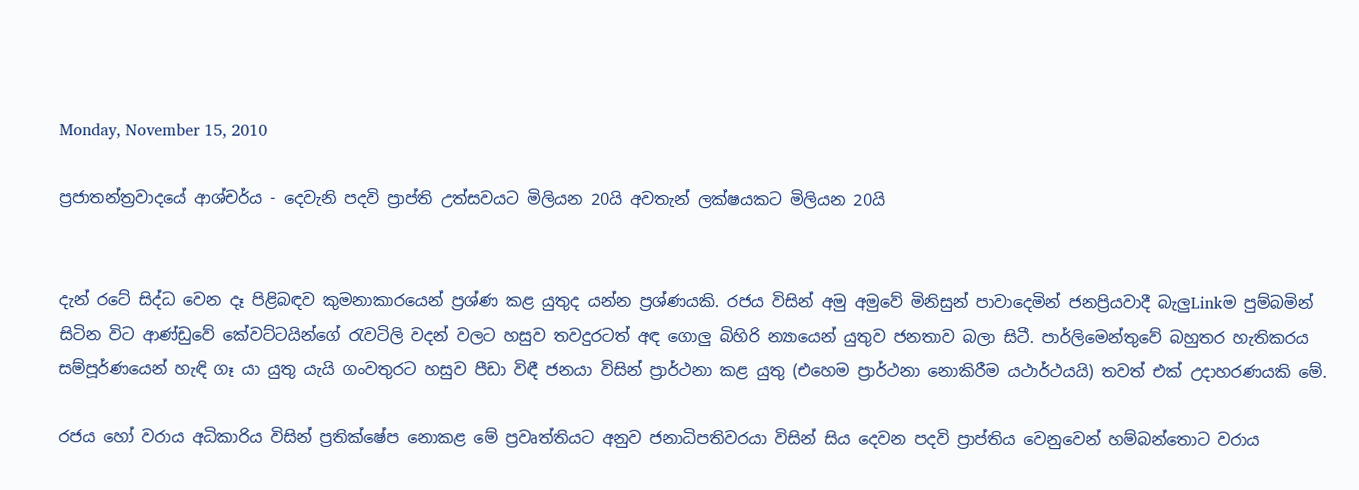Monday, November 15, 2010

ප්‍රජාතන්ත්‍රවාදයේ ආශ්චර්ය - දෙවැනි පදවි ප්‍රාප්ති උත්සවයට මිලියන 20යි අවතැන් ලක්ෂයකට මිලියන 20යි


දැන් රටේ සිද්ධ වෙන දෑ පිළිබඳව කුමනාකාරයෙන් ප්‍රශ්ණ කළ යුතුද යන්න ප්‍රශ්ණයකි. රජය විසින් අමු අමුවේ මිනිසුන් පාවාදෙමින් ජනප්‍රියවාදී බැලුLinkම පුම්බමින් සිටින විට ආණ්ඩුවේ කේවට්ටයින්ගේ රැවටිලි වදන් වලට හසුව තවදුරටත් අඳ ගොලු බිහිරි න්‍යායෙන් යුතුව ජනතාව බලා සිටී. පාර්ලිමෙන්තුවේ බහුතර හැතිකරය සම්පූර්ණයෙන් හැඳි ගෑ යා යුතු යැයි ගංවතුරට හසුව පීඩා විඳී ජනයා විසින් ප්‍රාර්ථනා කළ යුතු (එහෙම ප්‍රාර්ථනා නොකිරීම යථාර්ථයයි) තවත් එක් උදාහරණයකි මේ.

රජය හෝ වරාය අධිකාරිය විසින් ප්‍රතික්ෂේප නොකළ මේ ප්‍රවෘත්තියට අනුව ජනාධිපතිවරයා විසින් සිය දෙවන පදවි ප්‍රාප්තිය වෙනුවෙන් හම්බන්තොට වරාය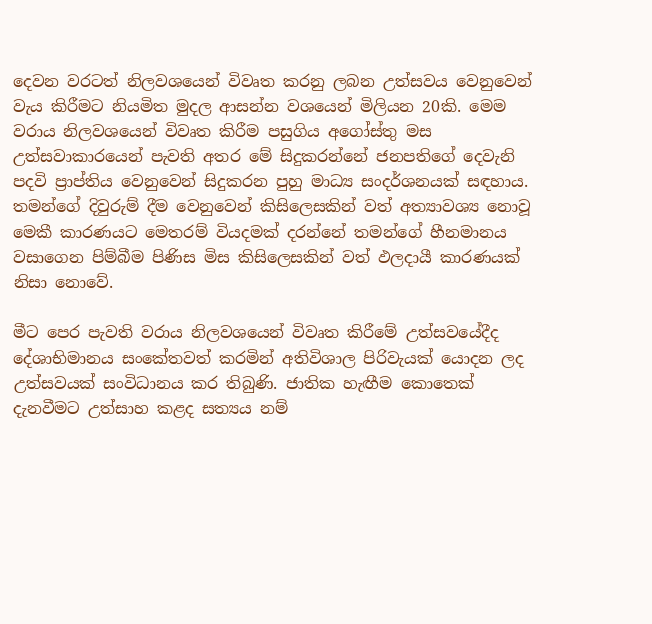දෙවන වරටත් නිලවශයෙන් විවෘත කරනු ලබන උත්සවය වෙනුවෙන් වැය කිරීමට නියමිත මුදල ආසන්න වශයෙන් මිලියන 20කි. මෙම වරාය නිලවශයෙන් විවෘත කිරීම පසුගිය අගෝස්තු මස උත්සවාකාරයෙන් පැවති අතර මේ සිදුකරන්නේ ජනපතිගේ දෙවැනි පදවි ප්‍රාප්තිය වෙනුවෙන් සිදුකරන පුහු මාධ්‍ය සංදර්ශනයක් සඳහාය. තමන්ගේ දිවුරුම් දීම වෙනුවෙන් කිසිලෙසකින් වත් අත්‍යාවශ්‍ය නොවූ මෙකී කාරණයට මෙතරම් වියදමක් දරන්නේ තමන්ගේ හීනමානය වසාගෙන පිම්බීම පිණිස මිස කිසිලෙසකින් වත් ඵලදායී කාරණයක් නිසා නොවේ.

මීට පෙර පැවති වරාය නිලවශයෙන් විවෘත කිරීමේ උත්සවයේදීද දේශාභිමානය සංකේතවත් කරමින් අතිවිශාල පිරිවැයක් යොදන ලද උත්සවයක් සංවිධානය කර තිබුණි. ජාතික හැඟීම කොතෙක් දැනවීමට උත්සාහ කළද සත්‍යය නම්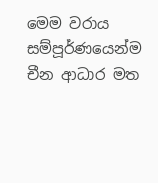මෙම වරාය සම්පූර්ණයෙන්ම චීන ආධාර මත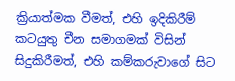ක්‍රියාත්මක වීමත්, එහි ඉදිකිරීම් කටයුතු චීන සමාගමක් විසින් සිදුකිරීමත්, එහි කම්කරුවාගේ සිට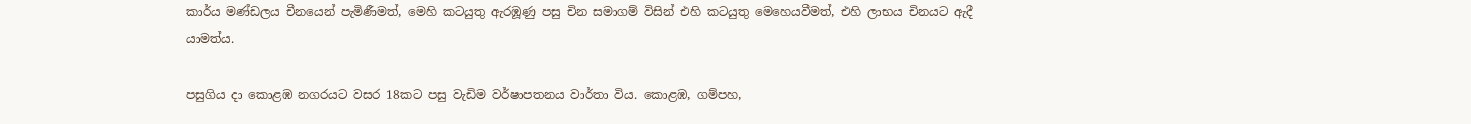කාර්ය මණ්ඩලය චීනයෙන් පැමිණීමත්, මෙහි කටයුතු ඇරඹූණු පසු චින සමාගම් විසින් එහි කටයුතු මෙහෙයවීමත්, එහි ලාභය චිනයට ඇදී යාමත්ය.

පසුගිය දා කොළඹ නගරයට වසර 18කට පසු වැඩිම වර්ෂාපතනය වාර්තා විය. කොළඹ, ගම්පහ,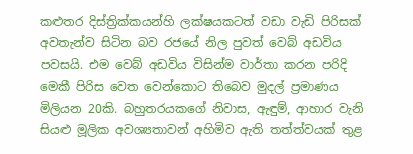කළුතර දිස්ත්‍රික්කයන්හි ලක්ෂයකටත් වඩා වැඩි පිරිසක් අවතැන්ව සිටින බව රජයේ නිල පුවත් වෙබ් අඩවිය පවසයි. එම වෙබ් අඩවිය විසින්ම වාර්තා කරන පරිදි මෙකී පිරිස වෙත වෙන්කොට තිබෙව මුදල් ප්‍රමාණය මිලියන 20කි. බහුතරයකගේ නිවාස, ඇඳුම්, ආහාර වැනි සියළු මූලික අවශ්‍යතාවන් අහිමිව ඇති තත්ත්වයක් තුළ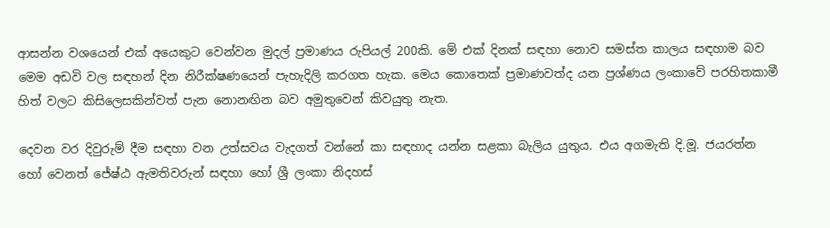ආසන්න වශයෙන් එක් අයෙකුට වෙන්වන මුදල් ප්‍රමාණය රුපියල් 200කි. මේ එක් දිනක් සඳහා නොව සමස්ත කාලය සඳහාම බව මෙම අඩවි වල සඳහන් දින නිරීක්ෂණයෙන් පැහැදිලි කරගත හැක. මෙය කොතෙක් ප්‍රමාණවත්ද යන ප්‍රශ්ණය ලංකාවේ පරහිතකාමී හිත් වලට කිසිලෙසකින්වත් පැන නොනඟින බව අමුතුවෙන් කිවයුතු නැත.

දෙවන වර දිවුරුම් දීම සඳහා වන උත්සවය වැදගත් වන්නේ කා සඳහාද යන්න සළකා බැලිය යුතුය. එය අගමැති දි.මූ. ජයරත්න හෝ වෙනත් ජේෂ්ඨ ඇමතිවරුන් සඳහා හෝ ශ්‍රී ලංකා නිදහස්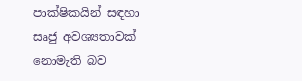පාක්ෂිකයින් සඳහා සෘජු අවශ්‍යතාවක් නොමැති බව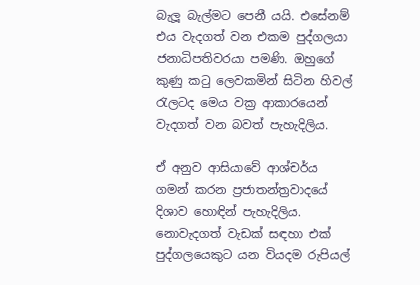බැලූ බැල්මට පෙනී යයි. එසේනම් එය වැදගත් ‍වන එකම පුද්ගලයා ජනාධිපතිවරයා පමණි. ඔහුගේ කුණු කටු ලෙවකමින් සිටින හිවල් රැලටද මෙය වක්‍ර ආකාරයෙන් වැදගත් වන බවත් පැහැදිලිය.

ඒ අනුව ආසියාවේ ආශ්චර්ය ගමන් කරන ප්‍රජාතන්ත්‍රවාදයේ දිශාව හොඳින් පැහැදිලිය. නොවැදගත් වැඩක් සඳහා එක් පුද්ගලයෙකුට යන වියදම රුපියල්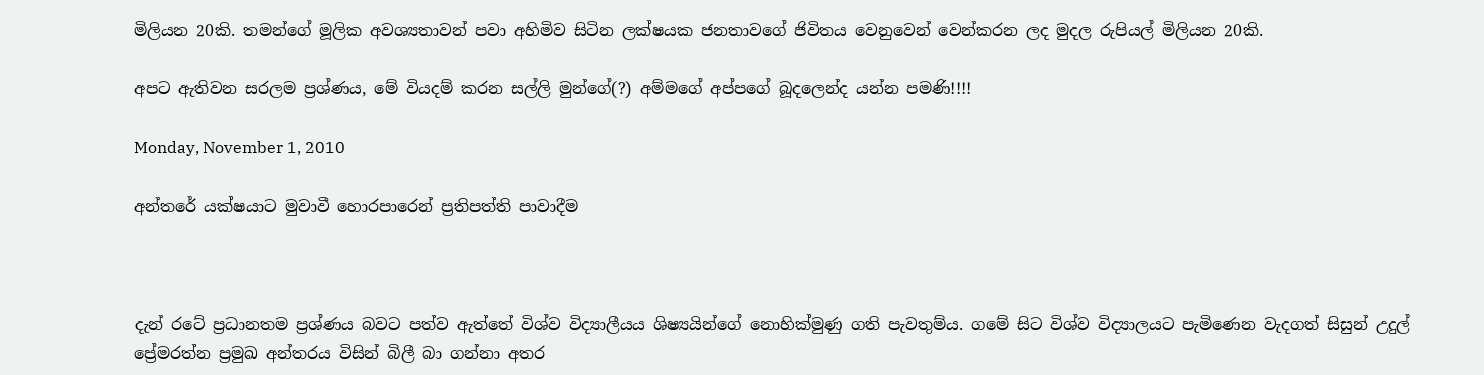මිලියන 20කි. තමන්ගේ මූලික අවශ්‍යතාවන් පවා අහිමිව සිටින ලක්ෂයක ජනතාවගේ ජිවිතය වෙනුවෙන් වෙන්කරන ලද මුදල රුපියල් මිලියන 20කි.

අපට ඇතිවන සරලම ප්‍රශ්ණය, මේ වියදම් කරන සල්ලි මුන්ගේ(?) අම්මගේ අප්පගේ බූදලෙන්ද යන්න පමණි!!!!

Monday, November 1, 2010

අන්තරේ යක්ෂයාට මුවාවී හොරපාරෙන් ප්‍රතිපත්ති පාවාදීම



දැන් රටේ ප්‍රධානතම ප්‍රශ්ණය බවට පත්ව ඇත්තේ විශ්ව විද්‍යාලීයය ශිෂ්‍යයින්ගේ නොහික්මුණු ගති පැවතුම්ය. ගමේ සිට විශ්ව විද්‍යාලයට පැමිණෙන වැදගත් සිසුන් උදුල් ප්‍රේමරත්න ප්‍රමුඛ අන්තරය විසින් බිලී බා ගන්නා අතර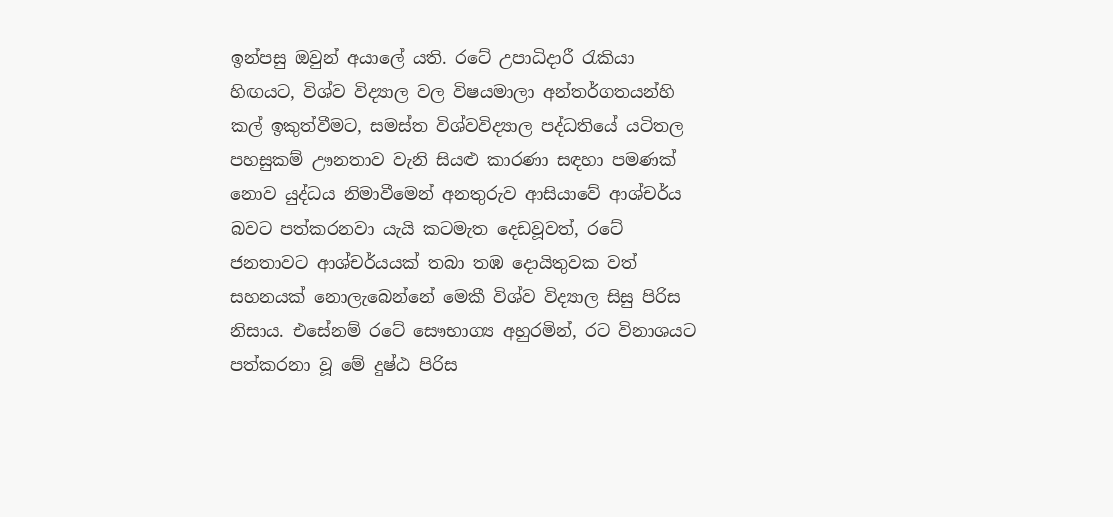ඉන්පසු ඔවුන් අයාලේ යති. රටේ උපාධිදාරී රැකියා හිඟයට, විශ්ව විද්‍යාල වල විෂයමාලා අන්තර්ගතයන්හි කල් ඉකුත්වීමට, සමස්ත විශ්වවිද්‍යාල පද්ධතියේ යටිතල පහසුකම් ඌනතාව වැනි සියළු කාරණා සඳහා පමණක් නොව යුද්ධය නිමාවීමෙන් අනතුරුව ආසියාවේ ආශ්චර්ය බවට පත්කරනවා යැයි කටමැත දෙඩවූවත්, රටේ ජනතාවට ආශ්චර්යයක් තබා තඹ දොයිතුවක වත් සහනයක් නොලැබෙන්නේ මෙකී විශ්ව විද්‍යාල සිසු පිරිස නිසාය. එසේනම් රටේ සෞභාග්‍ය අහුරමින්, රට විනාශයට පත්කරනා වූ මේ දුෂ්ඨ පිරිස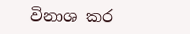විනාශ කර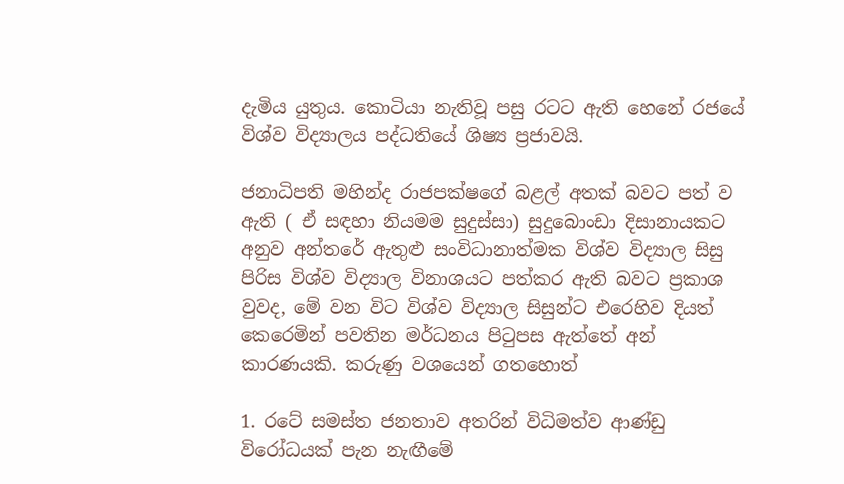දැමිය යුතුය. කොටියා නැතිවූ පසු රටට ඇති හෙනේ රජයේ විශ්ව විද්‍යාලය පද්ධතියේ ශිෂ්‍ය ප්‍රජාවයි.

ජනාධිපති ‍මහින්ද රාජපක්ෂගේ බළල් අතක් බවට පත් ව ඇති ( ඒ සඳහා නියමම සුදුස්සා) සුදුබොංඩා දිසානායකට අනුව අන්තරේ ඇතුළු සංවිධානාත්මක විශ්ව විද්‍යාල සිසු පිරිස විශ්ව විද්‍යාල විනාශයට පත්කර ඇති බවට ප්‍රකාශ වුවද, මේ වන විට විශ්ව විද්‍යාල සිසුන්ට එරෙහිව දියත් කෙරෙමින් පවතින මර්ධනය පිටුපස ඇත්තේ අන් කාරණයකි. කරුණු වශයෙන් ගතහොත්

1. රටේ සමස්ත ‍ජනතාව අතරින් විධිමත්ව ආණ්ඩු විරෝධයක් පැන නැඟීමේ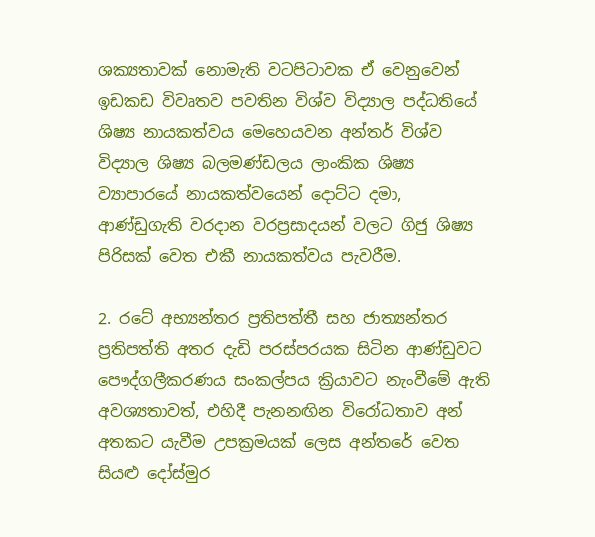ශක්‍යතාවක් නොමැති වටපිටාවක ඒ වෙනුවෙන් ඉඩකඩ විවෘතව පවතින විශ්ව විද්‍යාල පද්ධතියේ ශිෂ්‍ය නායකත්වය මෙහෙයවන අන්තර් විශ්ව විද්‍යාල ශිෂ්‍ය බලමණ්ඩලය ලාංකික ශිෂ්‍ය ව්‍යාපාරයේ නායකත්වයෙන් දොට්ට දමා, ආණ්ඩුගැති වරදාන වරප්‍රසාදයන් වලට ගිජු ශිෂ්‍ය පිරිසක් වෙත එකී නායකත්වය පැවරීම.

2. රටේ අභ්‍යන්තර ප්‍රතිපත්තී සහ ජාත්‍යන්තර ප්‍රතිපත්ති අතර දැඩි පරස්පරයක සිටින ආණ්ඩුවට පෞද්ගලීකරණය සංකල්පය ක්‍රියාවට නැංවීමේ ඇති අවශ්‍යතාවත්, එහිදී පැනනඟින වි‍‍රෝධතාව අන් අතකට යැවීම උපක්‍රමයක් ලෙස අන්තරේ වෙත සියළු දෝස්මුර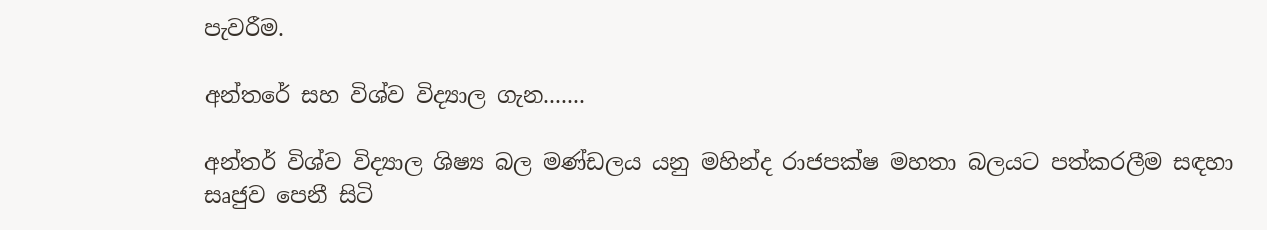පැවරීම.

අන්තරේ සහ විශ්ව විද්‍යාල ගැන.......

අන්තර් විශ්ව විද්‍යාල ශිෂ්‍ය බල මණ්ඩලය යනු මහින්ද රාජපක්ෂ මහතා බලයට පත්කරලීම සඳහා සෘජුව පෙනී සිටි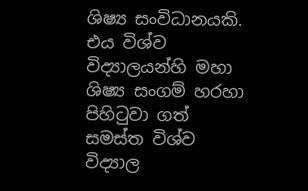ශිෂ්‍ය සංවිධානයකි. එය විශ්ව විද්‍යාලයන්හි මහා ශිෂ්‍ය සංගම් හරහා පිහිටුවා ගත් සමස්ත විශ්ව විද්‍යාල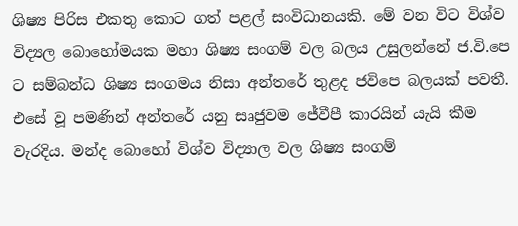ශිෂ්‍ය පිරිස එකතු කොට ගත් පළල් සංවිධානයකි. මේ වන විට විශ්ව විද්‍යල බොහෝමයක මහා ශිෂ්‍ය සංගම් වල බලය උසුලන්නේ ජ.වි.පෙ ට සම්බන්ධ ශිෂ්‍ය සංගමය නිසා අන්තරේ තුළද ජවිපෙ බලයක් පවතී. එසේ වූ පමණින් අන්‍තරේ යනු සෘජුවම ජේවීපී කාරයින් යැයි කීම වැරදිය. මන්ද බොහෝ විශ්ව විද්‍යාල වල ශිෂ්‍ය සංගම්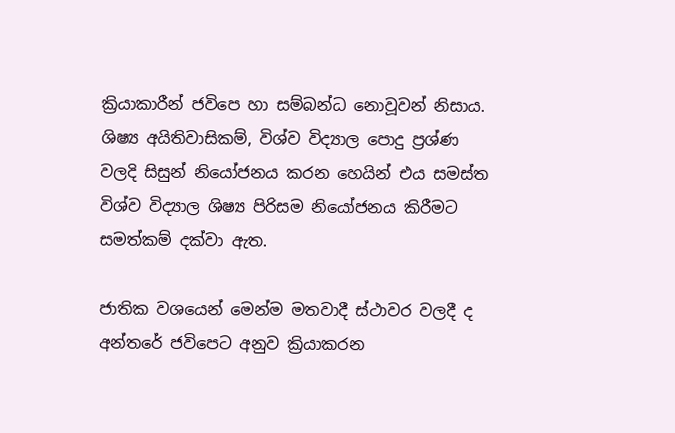ක්‍රියාකාරීන් ජවිපෙ හා සම්බන්ධ නොවූවන් නිසාය. ශිෂ්‍ය අයිතිවාසිකම්, විශ්ව විද්‍යාල පොදු ප්‍රශ්ණ වලදි සිසුන් නියෝජනය කරන හෙයින් එය සමස්ත විශ්ව විද්‍යාල ශිෂ්‍ය පිරිසම නියෝජනය කිරීමට සමත්කම් දක්වා ඇත.

ජාතික වශයෙන් මෙන්ම මතවාදී ස්ථාවර වලදී ද අන්තරේ ජවිපෙට අනුව ක්‍රියාකරන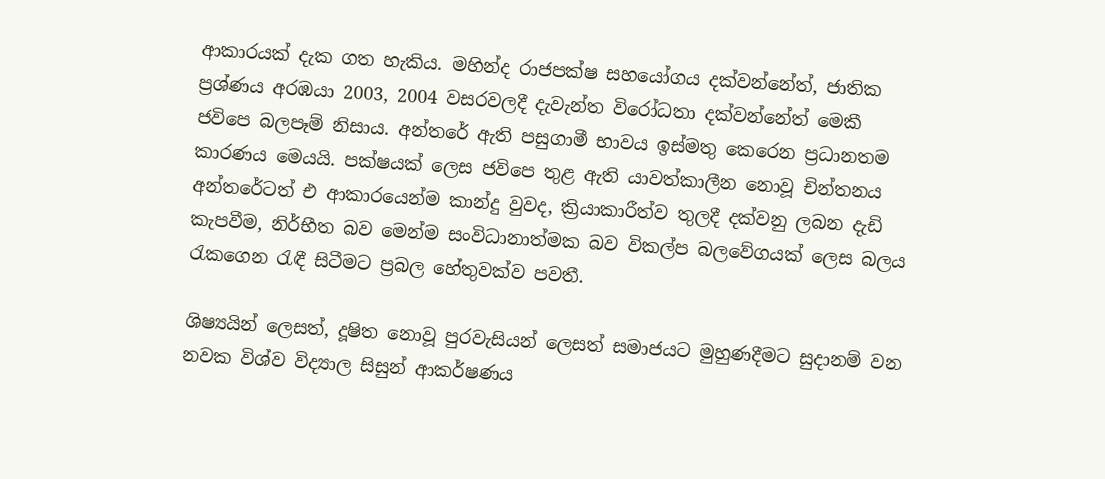ආකාරයක් දැක ගත හැකිය. මහින්ද රාජපක්ෂ සහයෝගය දක්වන්නේත්, ජාතික ප්‍රශ්ණය අරඹයා 2003, 2004 වසරවලදී දැවැන්ත ‍විරෝධතා දක්වන්නේත් මෙකී ජවිපෙ බලපෑම් නිසාය. අන්තරේ ඇති පසුගාමී භාවය ඉස්මතු කෙරෙන ප්‍රධානතම කාරණය මෙයයි. පක්ෂයක් ලෙස ජවිපෙ තුළ ඇති යාවත්කාලීන නොවූ චින්තනය අන්තරේටත් එ ආකාරයෙන්ම කාන්දු වුවද, ක්‍රියාකාරීත්ව තුලදී දක්වනු ලබන දැඩි කැපවීම, නිර්භීත බව මෙන්ම සංවිධානාත්මක බව විකල්ප බලවේගයක් ලෙස බලය රැකගෙන රැඳී සිටීමට ප්‍රබල හේතුවක්ව පවතී.

ශිෂ්‍යයින් ලෙසත්, දූෂිත නොවූ පුරවැසියන් ලෙසත් සමාජයට මුහුණදීමට සුදානම් වන නවක විශ්ව විද්‍යාල සිසුන් ආකර්ෂණය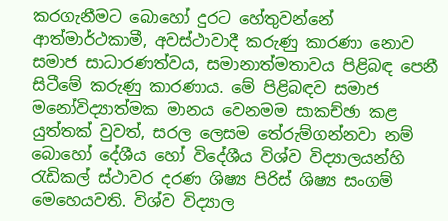කරගැනීමට බොහෝ දුරට හේතුවන්නේ ආත්මාර්ථකාමී, අවස්ථාවාදී කරුණු කාරණා නොව සමාජ සාධාරණත්වය, සමානාත්මතාවය පිළිබඳ පෙනී සිටීමේ කරුණු කාරණාය. මේ පිළිබඳව සමාජ මනෝවිද්‍යාත්මක මානය වෙනමම සාකච්ඡා කළ යුත්තක් වුවත්, සරල ලෙසම තේරුම්ගන්නවා නම් බොහෝ දේශීය හෝ විදේශීය විශ්ව විද්‍යාලයන්හි රැඩිකල් ස්ථාවර දරණ ශිෂ්‍ය පිරිස් ශිෂ්‍ය සංගම් මෙහෙයවති. විශ්ව විද්‍යාල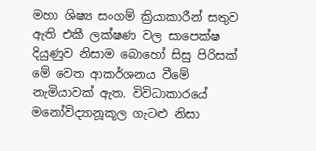මහා ශිෂ්‍ය සංගම් ක්‍රියාකාරීන් සතුව ඇති එකී ලක්ෂණ වල සාපෙක්ෂ දියුණුව නිසාම බොහෝ සිසු පිරිසක් මේ වෙත ආකර්ශනය වීමේ නැමියාවක් ඇත. විවිධාකාරයේ මනෝවිද්‍යානූකූල ගැටළු නිසා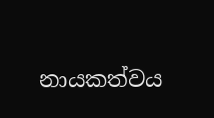නායකත්වය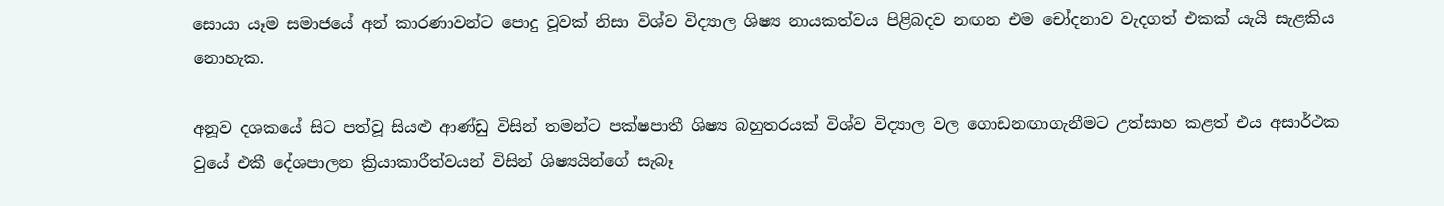සොයා යෑම සමාජයේ අන් කාරණාවන්ට පොදු වූවක් නිසා විශ්ව විද්‍යාල ශිෂ්‍ය නායකත්වය පිළිබදව නඟන එම චෝදනාව වැදගත් එකක් යැයි සැළකිය නොහැක.

අනූව දශකයේ සිට පත්වූ සියළු ආණ්ඩු විසින් තමන්ට පක්ෂපාතී ශිෂ්‍ය බහුතරයක් විශ්ව විද්‍යාල වල ගොඩනඟාගැනීමට උත්සාහ කළත් එය අසාර්ථක වුයේ එකී දේශපාලන ක්‍රියාකාරීත්වයන් විසින් ශිෂ්‍යයින්ගේ සැබෑ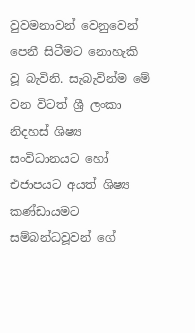වුවමනාවන් වෙනුවෙන් පෙනී සිටීමට‍ නොහැකි වූ බැවිනි. සැබැවින්ම මේ වන විටත් ශ්‍රී ලංකා නිදහස් ශිෂ්‍ය සංවිධානයට හෝ එජාපයට අයත් ශිෂ්‍ය කණ්ඩායමට සම්බන්ධවූවන් ගේ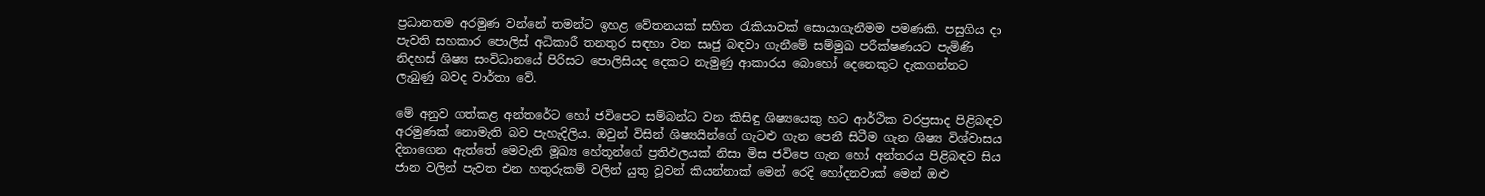ප්‍රධානතම අරමුණ වන්නේ තමන්ට ඉහළ වේතනයක් සහිත රැකියාවක් ‍සොයාගැනීමම පමණකි. පසුගිය දා පැවති සහකාර පොලිස් අධිකාරී තනතුර සඳහා වන සෘජු බඳවා ගැනීමේ සම්මුඛ පරීක්ෂණයට පැමිණි නිදහස් ශිෂ්‍ය සංවිධානයේ පිරිසට ‍පොලිසියද දෙකට නැමුණු ආකාරය බොහෝ දෙනෙකුට දැකගන්නට ලැබුණු බවද වාර්තා වේ.

මේ අනුව ගත්කළ අන්තරේට හෝ ජවිපෙට සම්බන්ධ වන කිසිඳු ශිෂ්‍යයෙකු හට ආර්ථික වරප්‍රසාද පිළිබඳව අරමුණක් නොමැති බව පැහැදිලිය. ඔවුන් විසින් ශිෂ්‍යයින්ගේ ගැටළු ගැන පෙනී සිටීම ගැන ශිෂ්‍ය විශ්වාසය දිනාගෙන ඇත්තේ මෙවැනි මූඛ්‍ය හේතූන්ගේ ප්‍රතිඵලයක් නිසා මිස ජවිපෙ ගැන හෝ අන්තරය පිළිබඳව සිය ජාන වලින් පැවත එන හතුරුකම් වලින් යුතු වූවන් කියන්නාක් මෙන් රෙදි හෝදනවාක් මෙන් ඔළු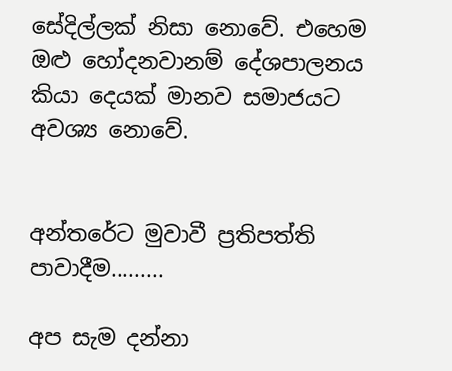සේදිල්ලක් නිසා නොවේ. එහෙම ඔළු හෝදනවානම් දේශපාලනය කියා දෙයක් මානව සමාජයට අවශ්‍ය නොවේ.


අන්තරේට මුවාවී ප්‍රතිපත්ති පාවාදීම.........

අප සැම දන්නා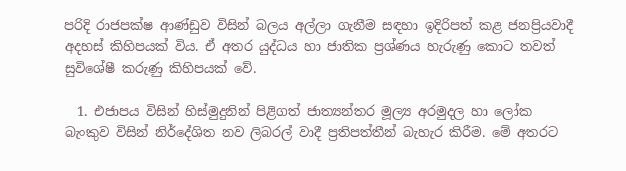පරිදි රාජපක්ෂ ආණ්ඩුව විසින් බලය අල්ලා ගැනීම සඳහා ඉදිරිපත් කළ ජනප්‍රියවාදී අදහස් කිහිපයක් විය. ඒ අතර යුද්ධය හා ජාතික ප්‍රශ්ණය හැරුණු කොට තවත් සුවිශේෂී කරුණු කිහිපයක් වේ.

  1. එජාපය විසින් හිස්මුදුනින් පිළිගත් ජාත්‍යන්තර මූල්‍ය අරමුදල හා ලෝක බැංකුව විසින් නිර්දේශිත නව ලිබරල් වාදී ප්‍රතිපත්තීන් බැහැර කිරීම. මේ අතරට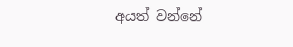අයත් වන්නේ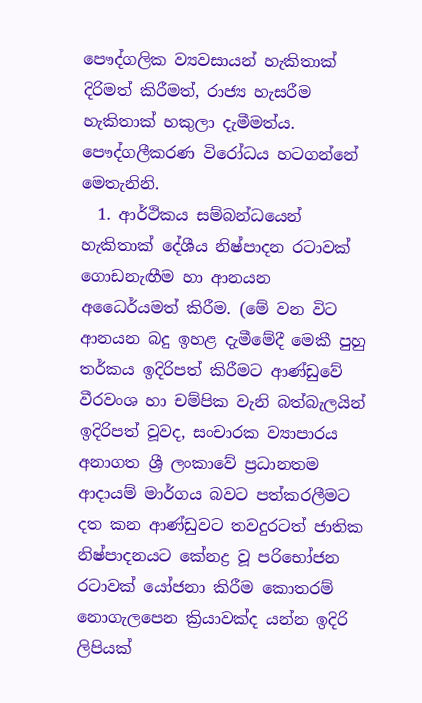පෞද්ගලික ව්‍යවසායන් හැකිතාක් දිරිමත් කිරීමත්, රාජ්‍ය හැසරීම හැකිතාක් හකුලා දැමීමත්ය. පෞද්ගලීකරණ විරෝධය හටගන්නේ මෙතැනිනි.
  1. ආර්ථිකය සම්බන්ධයෙන් හැකිතාක් දේශීය නිෂ්පාදන රටාවක් ගොඩනැඟීම හා ආනයන අධෛර්යමත් කිරීම. (මේ වන විට ආනයන බදු ඉහළ දැමීමේදී මෙකී පුහු තර්කය ඉදිරිපත් කිරීමට ආණ්ඩුවේ වීරවංශ හා චම්පික වැනි බත්බැලයින් ඉදිරිපත් වූවද, සංචාරක ව්‍යාපාරය අනාගත ශ්‍රී ලංකාවේ ප්‍රධානතම ආදායම් මාර්ගය බවට පත්කරලීමට දත කන ආණ්ඩුවට ‍තවදුරටත් ජාතික නිෂ්පාදනයට කේනද්‍ර වූ පරිභෝජන රටාවක් යෝජනා කිරීම කොතරම් නොගැලපෙන ක්‍රියාවක්ද යන්න ඉදිරි ලිපියක්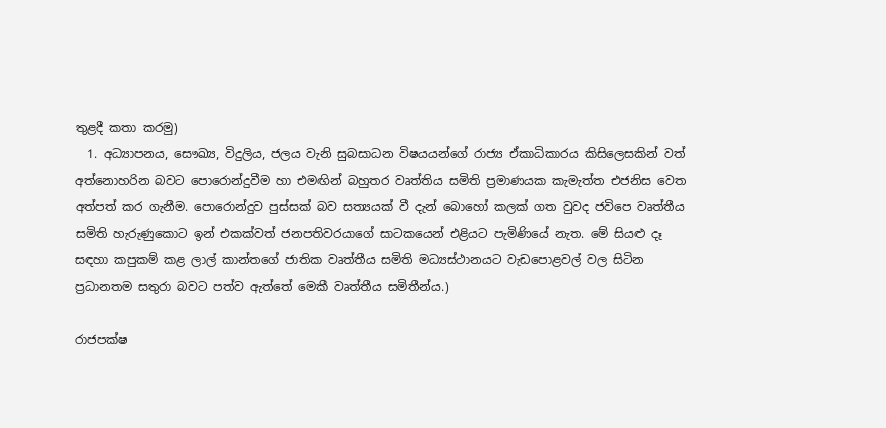තුළදී කතා කරමු)
  1. අධ්‍යාපනය, සෞඛ්‍ය, විදුලිය, ජලය වැනි සුබසාධන විෂයයන්ගේ රාජ්‍ය ඒකාධිකාරය කිසිලෙසකින් වත් අත්නොහරින බවට පොරොන්දුවීම හා එමඟින් බහුතර වෘත්තිය සමිති ප්‍රමාණයක කැමැත්ත එජනිස වෙත අත්පත් කර ගැනීම. පොරොන්දුව පුස්සක් බව සත්‍යයක් වී දැන් බො‍හෝ කලක් ගත වුවද ජවිපෙ වෘත්තීය සමිති හැරුණුකොට ඉන් එකක්වත් ජනපතිවරයාගේ සාටකයෙන් එළියට පැමිණියේ නැත. මේ සියළු දෑ සඳහා කපුකම් කළ ලාල් කාන්තගේ ජාතික වෘත්තීය සමිති මධ්‍යස්ථානයට වැඩපොළවල් වල සිටින ප්‍රධානතම සතුරා බවට පත්ව ඇත්තේ මෙකී වෘත්තීය සමිතීන්ය.)

රාජපක්ෂ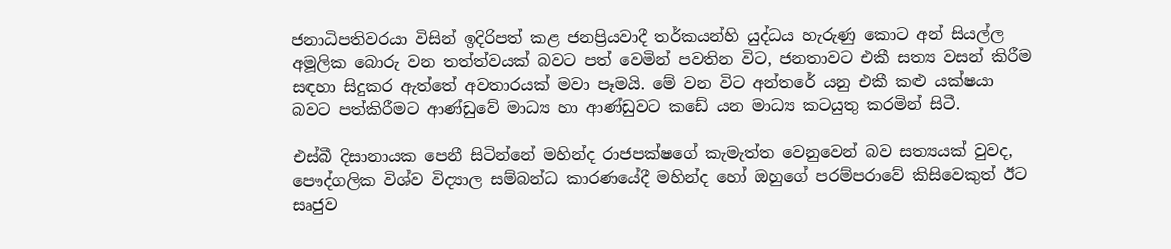ජනාධිපතිවරයා විසින් ඉදිරිපත් කළ ජනප්‍රියවාදී තර්කයන්හි යුද්ධය හැරුණු කොට අන් සියල්ල අමූලික බොරු වන තත්ත්වයක් බවට පත් වෙමින් පවතින විට, ජනතාවට එකී සත්‍ය වසන් කිරීම සඳහා සිදුකර ඇත්තේ අවතාරයක් මවා පෑමයි. මේ වන විට අන්තරේ යනු එකී කළු යක්ෂයා බවට පත්කිරීමට ආණ්ඩුවේ මාධ්‍ය හා ආණ්ඩුවට කඩේ යන මාධ්‍ය කටයුතු කරමින් සිටී.

එස්බී දිසානායක පෙනී සිටින්නේ මහින්ද රාජපක්ෂගේ කැමැත්ත වෙනුවෙන් බව සත්‍යයක් වුවද, පෞද්ගලික විශ්ව විද්‍යාල සම්බන්ධ කාරණයේදී මහින්ද හෝ ඔහුගේ පරම්පරාවේ කිසිවෙකුත් ඊට සෘජුව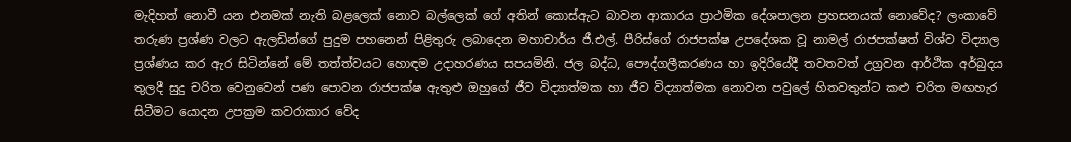මැදිහත් නොවී යන එනමක් නැති බළලෙක් ‍නොව බල්ලෙක් ගේ අතින් කොස්ඇට බාවන ආකාරය ප්‍රාථමික දේශපාලන ප්‍රහසනයක් නොවේද? ලංකාවේ තරුණ ප්‍රශ්ණ වලට ඇලඩින්ගේ පුදුම පහනෙන් පිළිතුරු ලබාදෙන මහාචාර්ය ජී.එල්. පීරිස්ගේ රාජපක්ෂ උපදේශක වූ නාමල් රාජපක්ෂත් විශ්ව විද්‍යාල ප්‍රශ්ණය කර ඇර සිටින්නේ මේ තත්ත්වයට හොඳම උදාහරණය සපයමිනි. ජල බද්ධ, පෞද්ගලීකරණය හා ඉදිරියේදී තවතවත් උග්‍රවන ආර්ථික අර්බුදය තුලදී සුදු චරිත වෙනුවෙන් පණ පොවන රාජපක්ෂ ඇතුළු ඔහුගේ ජීව විද්‍යාත්මක ‍හා ජීව විද්‍යාත්මක නොවන පවුලේ හිතවතුන්ට කළු චරිත මඟහැර සිටීමට යොදන උපක්‍රම කවරාකාර වේද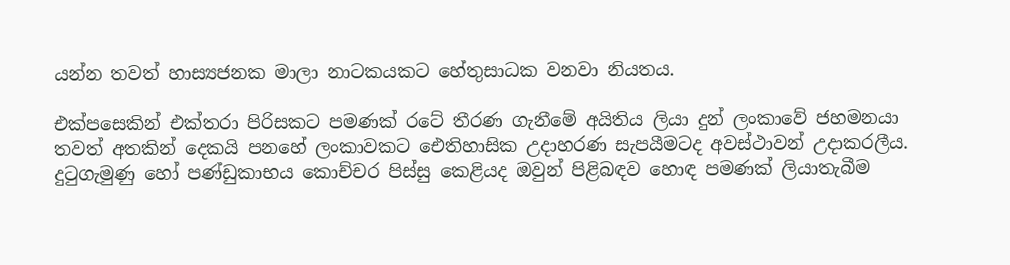යන්න තවත් හාස්‍යජනක මාලා නාටකයකට හේතුසාධක වනවා නියතය.

එක්පසෙකින් එක්තරා පිරිසකට පමණක් රටේ තීරණ ගැනීමේ අයිතිය ලියා දුන් ලංකාවේ ජහමනයා තවත් අතකින් දෙකයි පනහේ ලංකාවකට ඓතිහාසික උදාහරණ සැපයීමටද අවස්ථාවන් උදාකරලීය. දුටුගැමුණු හෝ පණ්ඩුකාභය කොච්චර පිස්සු කෙළියද ඔවුන් පිළිබඳව හොඳ පමණක් ලියාතැබීම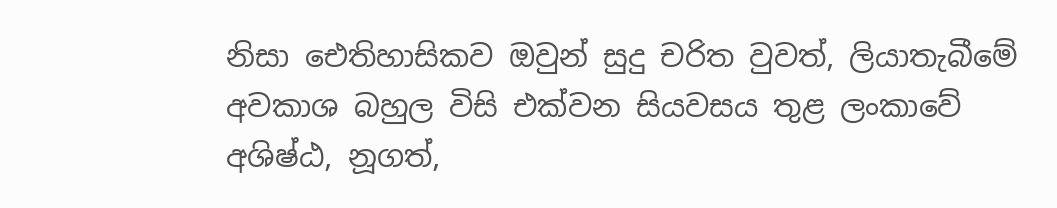නිසා ‍ඓතිහාසිකව ඔවුන් සුදු චරිත වුවත්, ලියාතැබීමේ අවකාශ බහුල විසි එක්වන සියව‍සය තුළ ලංකාවේ අශිෂ්ඨ, නූගත්,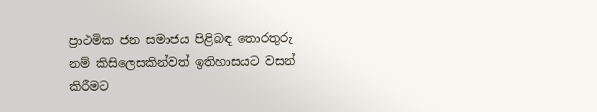ප්‍රාථමික ජන සමාජය පිළිබඳ තොරතුරු නම් කිසිලෙසකින්වත් ඉතිහාසයට වසන් කිරීමට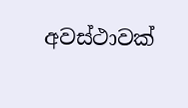අවස්ථාවක්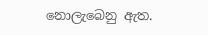නොලැබෙනු ඇත.